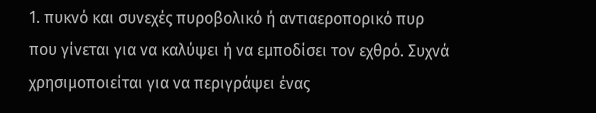1. πυκνό και συνεχές πυροβολικό ή αντιαεροπορικό πυρ
που γίνεται για να καλύψει ή να εμποδίσει τον εχθρό. Συχνά χρησιμοποιείται για να περιγράψει ένας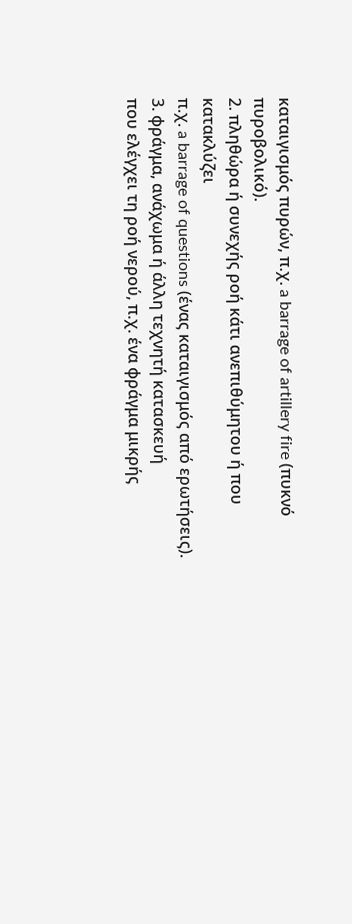καταιγισμός πυρών, π.χ. a barrage of artillery fire (πυκνό πυροβολικό).
2. πληθώρα ή συνεχής ροή κάτι ανεπιθύμητου ή που κατακλύζει
π.χ. a barrage of questions (ένας καταιγισμός από ερωτήσεις).
3. φράγμα, ανάχωμα ή άλλη τεχνητή κατασκευή
που ελέγχει τη ροή νερού, π.χ. ένα φράγμα μικρής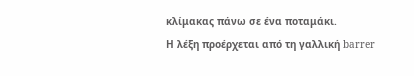κλίμακας πάνω σε ένα ποταμάκι.
Η λέξη προέρχεται από τη γαλλική barrer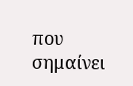που σημαίνει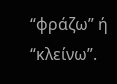“φράζω” ή “κλείνω”.